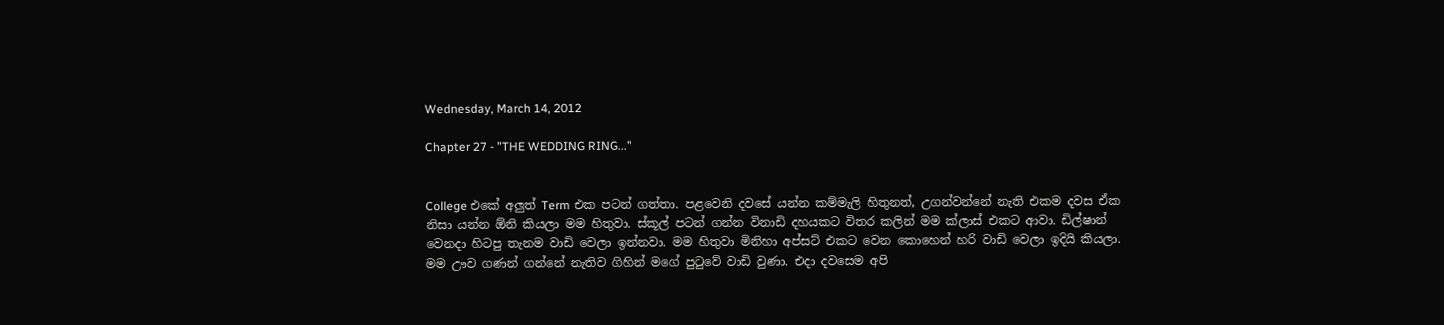Wednesday, March 14, 2012

Chapter 27 - "THE WEDDING RING..."


College එකේ අලුත් Term එක පටන් ගත්තා. පළවෙනි දවසේ යන්න කම්මැලි හිතුනත්, උගන්වන්නේ නැති එකම දවස ඒක නිසා යන්න ඕනි කියලා මම හිතුවා. ස්කූල් පටන් ගන්න විනාඩි දහයකට විතර කලින් මම ක්ලාස් එකට ආවා. ඩිල්ෂාන් වෙනදා හිටපු තැනම වාඩි වෙලා ඉන්නවා. මම හිතුවා මිනිහා අප්සට් එකට වෙන කොහෙන් හරි වාඩි වෙලා ඉදියි කියලා. මම ඌව ගණන් ගන්නේ නැතිව ගිහින් මගේ පුටුවේ වාඩි වුණා. එදා දවසෙම අපි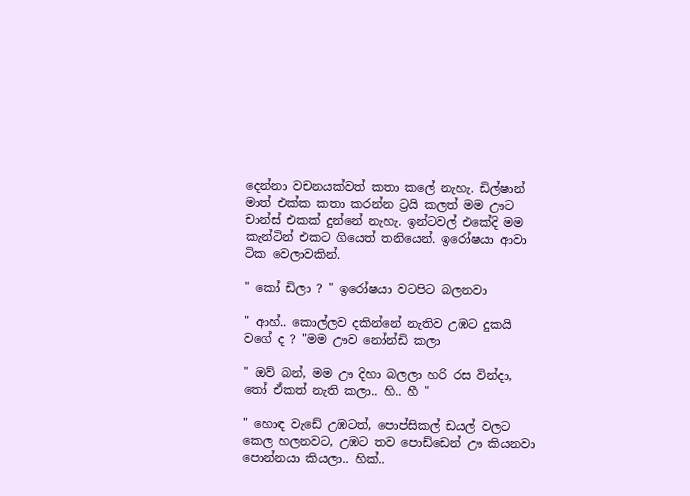දෙන්නා වචනයක්වත් කතා කලේ නැහැ. ඩිල්ෂාන් මාත් එක්ක කතා කරන්න ට්‍රයි කලත් මම ඌට චාන්ස් එකක් දුන්නේ නැහැ. ඉන්ටවල් එකේදි මම කැන්ටින් එකට ගියෙත් තනියෙන්. ඉරෝෂයා ආවා ටික වෙලාවකින්.

" කෝ ඩිලා ? " ඉරෝෂයා වටපිට බලනවා

" ආහ්.. කොල්ලව දකින්නේ නැතිව උඹට දුකයි වගේ ද ? "මම ඌව නෝන්ඩි කලා

" ඔව් බන්, මම ඌ දිහා බලලා හරි රස වින්දා, තෝ ඒකත් නැති කලා.. හි.. හී "

" හොඳ වැඩේ උඹටත්, පොප්සිකල් ඩයල් වලට කෙල හලනවට, උඹට තව පොඩ්ඩෙන් ඌ කියනවා පොන්නයා කියලා.. හික්..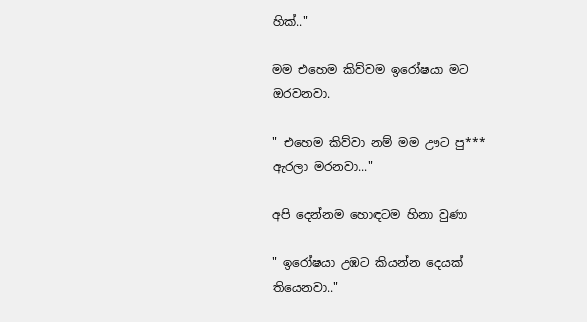හික්.."

මම එහෙම කිව්වම ඉරෝෂයා මට ඔරවනවා.

" එහෙම කිව්වා නම් මම ඌට පු*** ඇරලා මරනවා..."

අපි දෙන්නම හොඳටම හිනා වුණා

" ඉරෝෂයා උඹට කියන්න දෙයක් තියෙනවා.."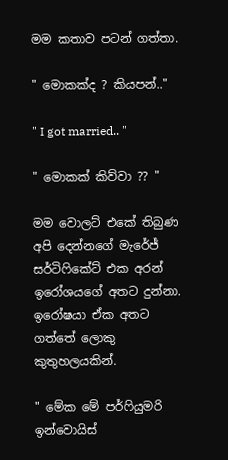මම කතාව පටන් ගත්තා.

" මොකක්ද ? කියපන්.."

" I got married.. "

" මොකක් කිව්වා ?? "

මම වොලට් එකේ තිබුණ අපි දෙන්නගේ මැරේජ් සර්ටිෆිකේට් එක අරන් ඉරෝශයගේ අතට දුන්නා. ඉරෝෂයා ඒක අතට ගත්තේ ලොකු කුතුහලයකින්.

" මේක මේ පර්ෆියුමරි ඉන්වොයිස්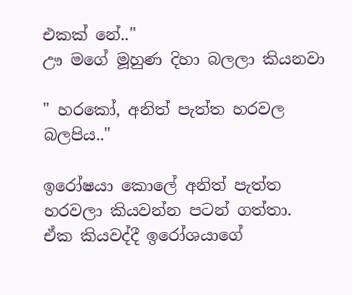එකක් නේ.."
ඌ මගේ මූහුණ දිහා බලලා කියනවා

" හරකෝ, අනිත් පැත්ත හරවල බලපිය.."

ඉරෝෂයා කොලේ අනිත් පැත්ත හරවලා කියවන්න පටන් ගත්තා. ඒක කියවද්දී ඉරෝශයාගේ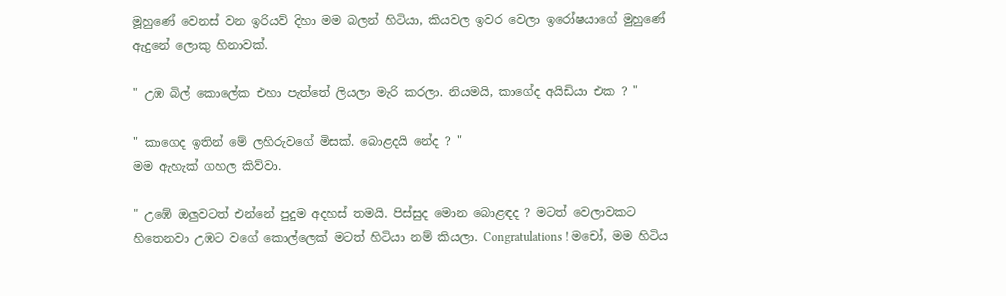මූහුණේ වෙනස් වන ඉරියව් දිහා මම බලන් හිටියා, කියවල ඉවර වෙලා ඉරෝෂයාගේ මුහුණේ ඇදුනේ ලොකු හිනාවක්.

" උඹ බිල් කොලේක එහා පැත්තේ ලියලා මැරි කරලා. නියමයි, කාගේද අයිඩියා එක ? "

" කාගෙද ඉතින් මේ ලහිරුවගේ මිසක්. බොළදයි නේද ? "
මම ඇහැක් ගහල කිව්වා.

" උඹේ ඔලුවටත් එන්නේ පුදුම අදහස් තමයි. පිස්සුද මොන බොළඳද ? මටත් වෙලාවකට හිතෙනවා උඹට වගේ කොල්ලෙක් මටත් හිටියා නම් කියලා. Congratulations ! මචෝ, මම හිටිය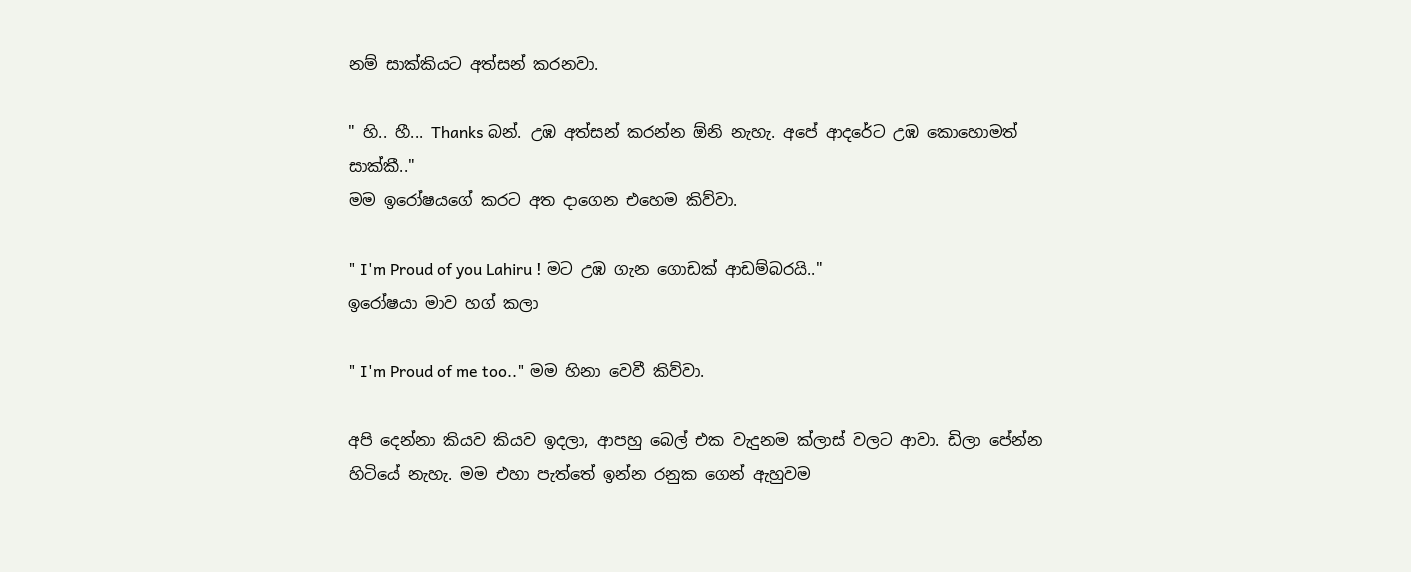නම් සාක්කියට අත්සන් කරනවා.

" හි.. හී... Thanks බන්. උඹ අත්සන් කරන්න ඕනි නැහැ. අපේ ආදරේට උඹ කොහොමත් සාක්කී.."
මම ඉරෝෂයගේ කරට අත දාගෙන එහෙම කිව්වා.

" I'm Proud of you Lahiru ! මට උඹ ගැන ගොඩක් ආඩම්බරයි.."
ඉරෝෂයා මාව හග් කලා

" I'm Proud of me too.." මම හිනා වෙවී කිව්වා.

අපි දෙන්නා කියව කියව ඉදලා, ආපහු බෙල් එක වැදුනම ක්ලාස් වලට ආවා. ඩිලා පේන්න හිටියේ නැහැ. මම එහා පැත්තේ ඉන්න රනුක ගෙන් ඇහුවම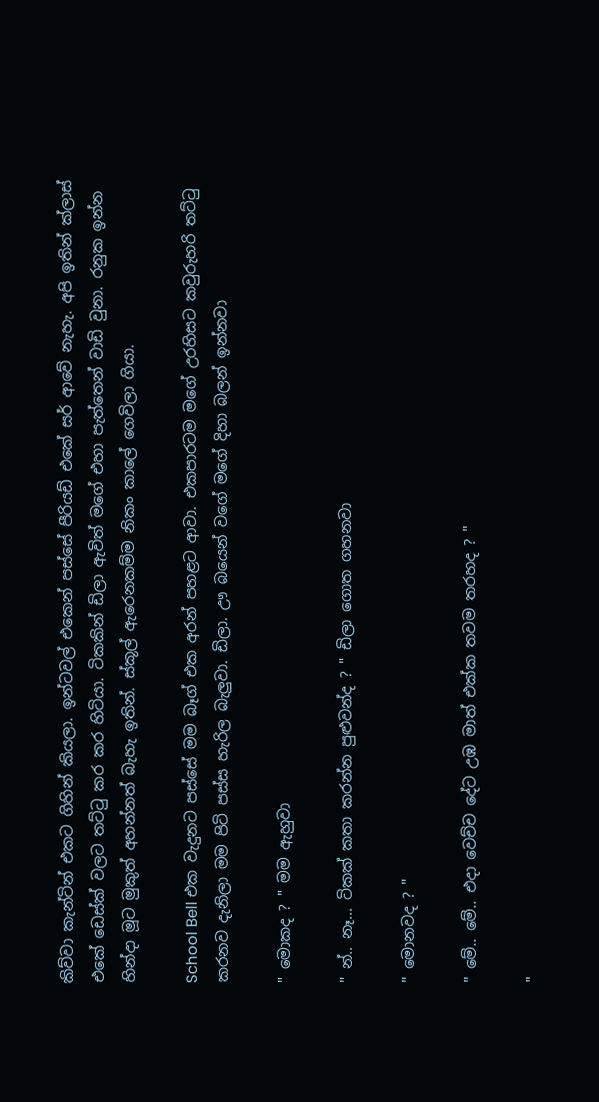කිව්වා කැන්ටින් එකට ගිහින් කියලා. ඉන්ටවල් එකෙන් පස්සේ පීරියඩ් එකේ සර් ආවේ නැහැ. අපි ඉතින් ක්ලාස් එකේ ඩෙස්ක් වලට තට්ටු කර කර හිටි‍යා. ටිකකින් ඩිලා ඇවිත් මගේ එහා පැත්තෙන් වාඩි වුනා. රනුක ඉන්න හින්දා මූට මුකුත් අහන්නත් බැහැ ඉතින්. ස්කූල් ඇරෙනකම්ම නිකං කාලේ ගෙවිලා ගියා.

School Bell එක වැදුනට පස්සේ මම බෑග් එක අරන් පහළට ආවා. එකපාරටම මගේ උරහිසට කවුරුහරි තට්ටු කරනව දැනිලා මම පිටි පස්ස හැරිල බැලුවා. ඩිලා. ඌ බයෙන් වගේ මගේ දිහා බලන් ඉන්නවා

" මොකද ? " මම ඇහුවා

" න්.. නෑ... ටිකක් කතා කරන්න පුළුවන්ද ? " ඩිලා ගොත ගහනවා

" මොනවද ? "

" මේ.. මේ.. එදා වෙච්ච දේට උඹ මාත් එක්ක තවම තරහද ? "

"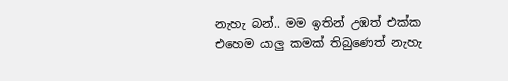නැහැ බන්.. මම ඉතින් උඹත් එක්ක එහෙම යාලු කමක් තිබුණෙත් නැහැ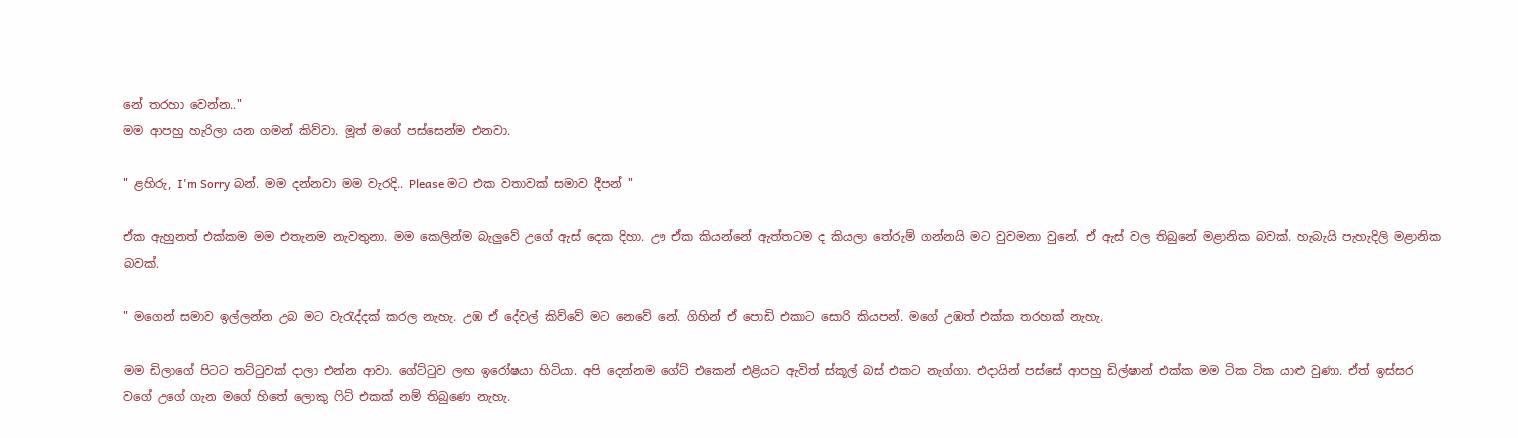නේ තරහා වෙන්න.."
මම ආපහු හැරිලා යන ගමන් කිව්වා. මූත් මගේ පස්සෙන්ම එනවා.

" ළහිරු, I'm Sorry බන්. මම දන්නවා මම වැරදි.. Please මට එක වතාවක් සමාව දීපන් "

ඒක ඇහුනත් එක්කම මම එතැනම නැවතුනා. මම කෙලින්ම බැලුවේ උගේ ඇස් දෙක දිහා. ඌ ඒක කියන්නේ ඇත්තටම ද කියලා තේරුම් ගන්නයි මට වුවමනා වුනේ. ඒ ඇස් වල තිබුනේ මළානික බවක්. හැබැයි පැහැදිලි මළානික බවක්.

" මගෙන් සමාව ඉල්ලන්න උබ මට වැරැද්දක් කරල නැහැ. උඹ ඒ දේවල් කිව්වේ මට නෙවේ නේ. ගිහින් ඒ පොඩි එකාට සොරි කියපන්. මගේ උඹත් එක්ක තරහක් නැහැ.

මම ඩිලාගේ පිටට තට්ටුවක් දාලා එන්න ආවා. ගේට්ටුව ලඟ ඉරෝෂයා හිටියා. අපි දෙන්නම ගේට් එකෙන් එළියට ඇවිත් ස්කූල් බස් එකට නැග්ගා. එදායින් පස්සේ ආපහු ඩිල්ෂාන් එක්ක මම ටික ටික යාළු වුණා. ඒත් ඉස්සර වගේ උගේ ගැන මගේ හිතේ ලොකු ෆිට් එකක් නම් තිබුණෙ නැහැ.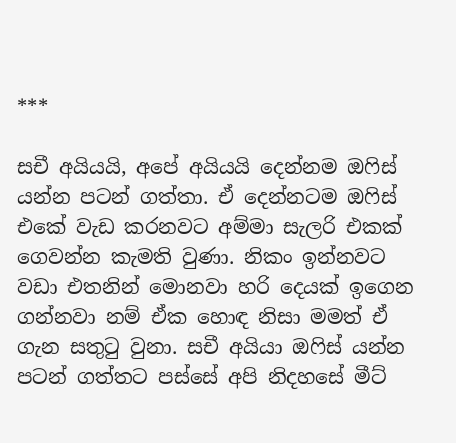***

සචී අයියයි, අපේ අයියයි දෙන්නම ඔෆිස් යන්න පටන් ගත්තා. ඒ දෙන්නටම ඔෆිස් එකේ වැඩ කරනවට අම්මා සැලරි එකක් ගෙවන්න කැමති වුණා. නිකං ඉන්නවට වඩා එතනින් මොනවා හරි දෙයක් ඉගෙන ගන්නවා නම් ඒක හොඳ නිසා මමත් ඒ ගැන සතුටු වුනා. සචී අයියා ඔෆිස් යන්න පටන් ගත්තට පස්සේ අපි නිදහසේ මීට්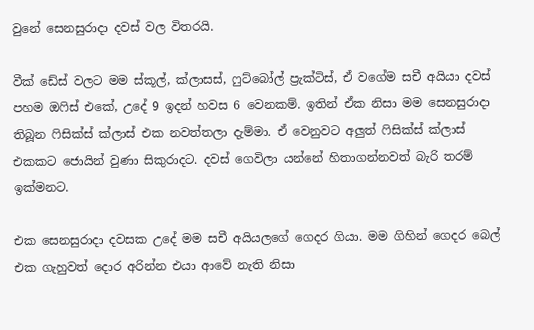වුනේ සෙනසුරාදා දවස් වල විතරයි.

වීක් ඩේස් වලට මම ස්කූල්, ක්ලාසස්, ෆුට්බෝල් ප්‍රැක්ටිස්, ඒ වගේම සචී අයියා දවස් පහම ඔෆිස් එකේ, උදේ 9 ඉදන් හවස 6 වෙනකම්. ඉතින් ඒක නිසා මම සෙනසුරාදා තිබූන ෆිසික්ස් ක්ලාස් එක නවත්තලා දැම්මා. ඒ වෙනුවට අලුත් ෆිසික්ස් ක්ලාස් එකකට ජොයින් වුණා සිකුරාදට. දවස් ගෙවිලා යන්නේ හිතාගන්නවත් බැරි තරම් ඉක්මනට.

එක සෙනසුරාදා දවසක උදේ මම සචී අයියලගේ ගෙදර ගියා. මම ගිහින් ගෙදර බෙල් එක ගැහුවත් දොර අරින්න එයා ආවේ නැති නිසා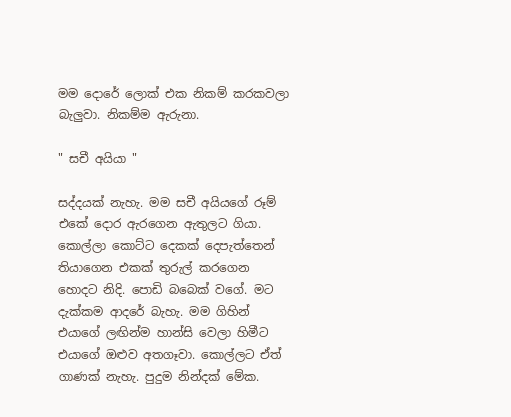මම දොරේ ලොක් එක නිකම් කරකවලා බැලුවා. නිකම්ම ඇරුනා.

" සචී අයියා "

සද්දයක් නැහැ. මම සචී අයියගේ රූම් එකේ දොර ඇරගෙන ඇතුලට ගියා. කොල්ලා කොට්ට දෙකක් දෙපැත්තෙන් තියාගෙන එකක් තුරුල් කරගෙන හොදට නිදි. පොඩි බබෙක් වගේ. මට දැක්කම ආදරේ බැහැ. මම ගිහින් එයාගේ ලඟින්ම හාන්සි වෙලා හිමීට එයාගේ ඔළුව අතගෑවා. කොල්ලට ඒත් ගාණක් නැහැ. පුදුම නින්දක් මේක.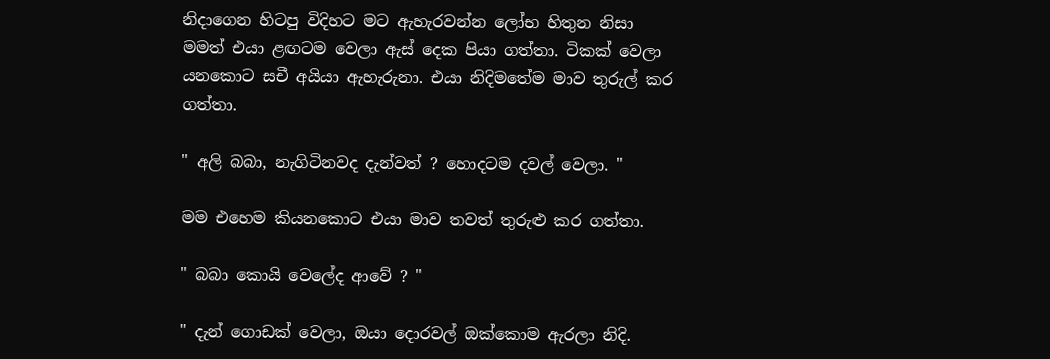නිදාගෙන හිටපු විදිහට මට ඇහැරවන්න ලෝභ හිතුන නිසා මමත් එයා ළඟටම වෙලා ඇස් දෙක පියා ගත්තා. ටිකක් වෙලා යනකොට සචී අයියා ඇහැරුනා. එයා නිදිමතේම මාව තුරුල් කර ගත්තා.

" අලි බබා, නැගිටිනවද දැන්වත් ? හොදටම දවල් වෙලා. "

මම එහෙම කියනකොට එයා මාව තවත් තුරුළු කර ගත්තා.

" බබා කොයි වෙලේද ආවේ ? "

" දැන් ගොඩක් වෙලා, ඔයා දොරවල් ඔක්කොම ඇරලා නිදි.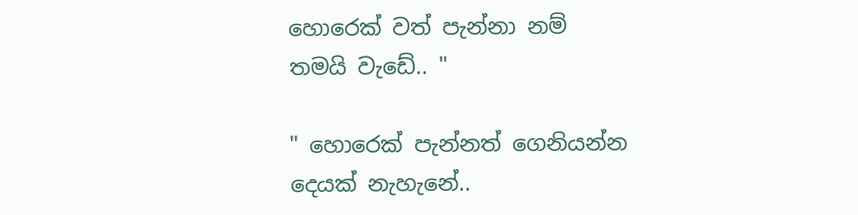හොරෙක් වත් පැන්නා නම් තමයි වැඩේ.. "

" හොරෙක් පැන්නත් ගෙනියන්න දෙයක් නැහැනේ..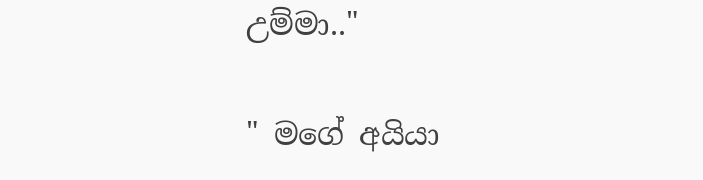උම්මා.."

" මගේ අයියා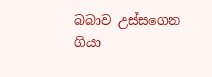බබාව උස්සගෙන ගියා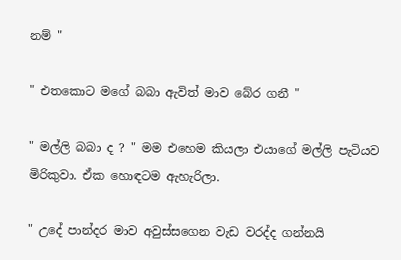නම් "

" එතකොට මගේ බබා ඇවිත් මාව බේර ගනී "

" මල්ලි බබා ද ? " මම එහෙම කියලා එයාගේ මල්ලි පැටියව මිරිකුවා. ඒක හොඳටම ඇහැරිලා.

" උදේ පාන්දර මාව අවුස්සගෙන වැඩ වරද්ද ගන්නයි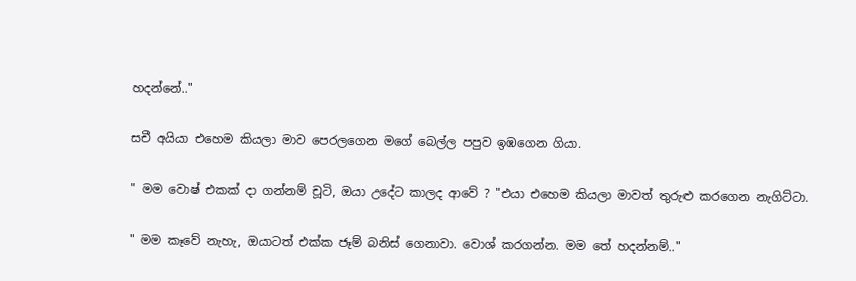හදන්නේ.."

සචී අයියා එහෙම කියලා මාව පෙරලගෙන මගේ බෙල්ල පපුව ඉඹගෙන ගියා.

" මම වොෂ් එකක් දා ගන්නම් චූටි, ඔයා උදේට කාලද ආවේ ? "එයා එහෙම කියලා මාවත් තුරුළු කරගෙන නැගිට්ටා.

" මම කෑවේ නැහැ, ඔයාටත් එක්ක ජෑම් බනිස් ගෙනාවා. වොශ් කරගන්න. මම තේ හදන්නම්.."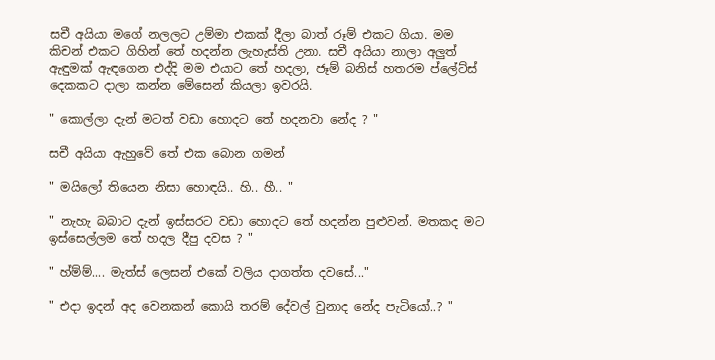සචී අයියා මගේ නලලට උම්මා එකක් දීලා බාත් රූම් එකට ගියා. මම කිචන් එකට ගිහින් තේ හදන්න ලැහැස්ති උනා. සචී අයියා නාලා අලුත් ඇඳුමක් ඇඳගෙන එද්දි මම එයාට තේ හදලා, ජෑම් බනිස් හතරම ප්ලේට්ස් දෙකකට දාලා කන්න මේසෙන් කියලා ඉවරයි.

" කොල්ලා දැන් මටත් වඩා හොදට තේ හදනවා නේද ? "

සචී අයියා ඇහුවේ තේ එක බොන ගමන්

" මයිලෝ තියෙන නිසා හොඳයි.. හි.. හී.. "

" නැහැ බබාට දැන් ඉස්සරට වඩා හොදට තේ හදන්න පුළුවන්. මතකද මට ඉස්සෙල්ලම තේ හදල දීපු දවස ? "

" හ්ම්ම්.... මැත්ස් ලෙසන් එකේ වලිය දාගත්ත දවසේ..."

" එදා ඉදන් අද වෙනකන් කොයි තරම් දේවල් වුනාද නේද පැටියෝ..? "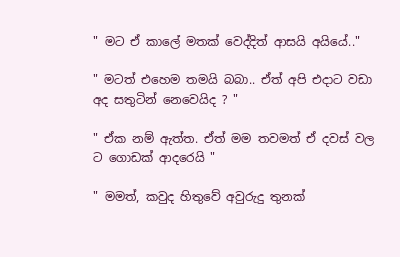" මට ඒ කාලේ මතක් වෙද්දිත් ආසයි අයියේ.."

" මටත් එහෙම තමයි බබා.. ඒත් අපි එදාට වඩා අද සතුටින් නෙවෙයිද ? "

" ඒක නම් ඇත්ත. ඒත් මම තවමත් ඒ දවස් වල ට ගොඩක් ආදරෙයි "

" මමත්, කවුද හිතුවේ අවුරුදු තුනක්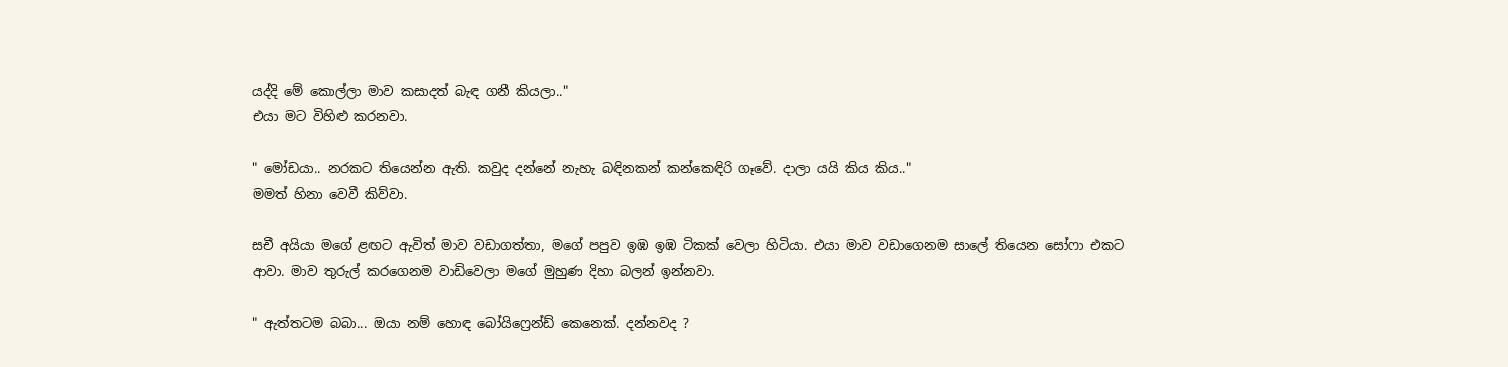යද්දි මේ කොල්ලා මාව කසාදත් බැඳ ගනී කියලා.."
එයා මට විහිළු කරනවා.

" මෝඩයා.. නරකට තියෙන්න ඇති. කවුද දන්නේ නැහැ බඳිනකන් කන්කෙඳිරි ගෑවේ. දාලා යයි කිය කිය.."
මමත් හිනා වෙවී කිව්වා.

සචී අයියා මගේ ළඟට ඇවිත් මාව වඩාගත්තා, මගේ පපුව ඉඹ ඉඹ ටිකක් වෙලා හිටියා. එයා මාව වඩාගෙනම සාලේ තියෙන සෝෆා එකට ආවා. මාව තුරුල් කරගෙනම වාඩිවෙලා මගේ මුහුණ දිහා බලන් ඉන්නවා.

" ඇත්තටම බබා... ඔයා නම් හොඳ බෝයිෆ්‍රෙන්ඩ් කෙනෙක්. දන්නවද ?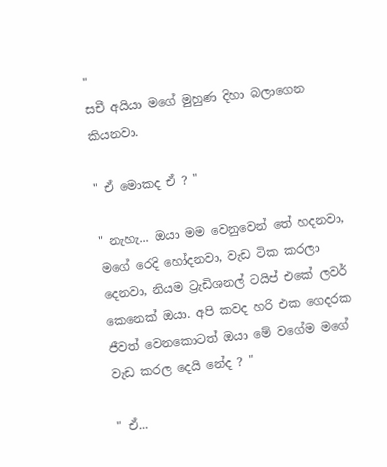"
සචී අයියා මගේ මුහුණ දිහා බලාගෙන කියනවා.

" ඒ මොකද ඒ ? "

" නැහැ... ඔයා මම වෙනුවෙන් තේ හදනවා, මගේ රෙදි හෝදනවා, වැඩ ටික කරලා දෙනවා, නියම ට්‍රැඩිශනල් ටයිප් එකේ ලවර් කෙනෙක් ඔයා. අපි කවද හරි එක ගෙදරක ජීවත් වෙනකොටත් ඔයා මේ වගේම මගේ වැඩ කරල දෙයි නේද ? "

" ඒ...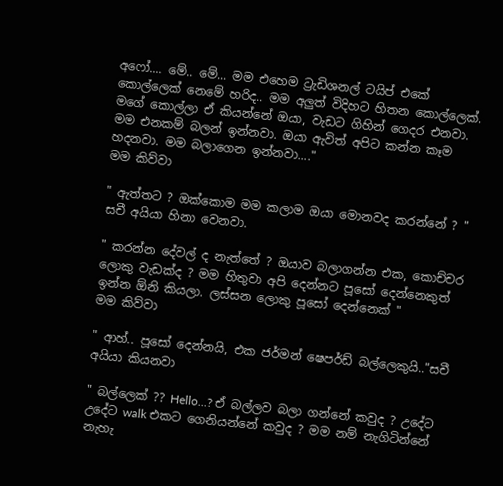අෆෝ.... මේ.. මේ... මම එහෙම ට්‍රැඩිශනල් ටයිප් එකේ කොල්ලෙක් නෙමේ හරිද.. මම අලුත් විදිහට හිතන කොල්ලෙක්. මගේ කොල්ලා ඒ කියන්නේ ඔයා, වැඩට ගිහින් ගෙදර එනවා. මම එනකම් බලන් ඉන්නවා. ඔයා ඇවිත් අපිට කන්න කෑම හදනවා. මම බලාගෙන ඉන්නවා...."
මම කිව්වා

" ඇත්තට ? ඔක්කොම මම කලාම ඔයා මොනවද කරන්නේ ? " සචී අයියා හිනා වෙනවා.

" කරන්න දේවල් ද නැත්තේ ? ඔයාව බලාගන්න එක, කොච්චර ලොකු වැඩක්ද ? මම හිතුවා අපි දෙන්නට පූසෝ දෙන්නෙකුත් ඉන්න ඕනි කියලා. ලස්සන ලොකු පූසෝ දෙන්නෙක් "
මම කිව්වා

" ආහ්.. පූසෝ දෙන්නයි, එක ජර්මන් ෂෙපර්ඩ් බල්ලෙකුයි.."සචී අයියා කියනවා

" බල්ලෙක් ?? Hello...? ඒ බල්ලව බලා ගන්නේ කවුද ? උදේට උදේට walk එකට ගෙනියන්නේ කවුද ? මම නම් නැගිටින්නේ නැහැ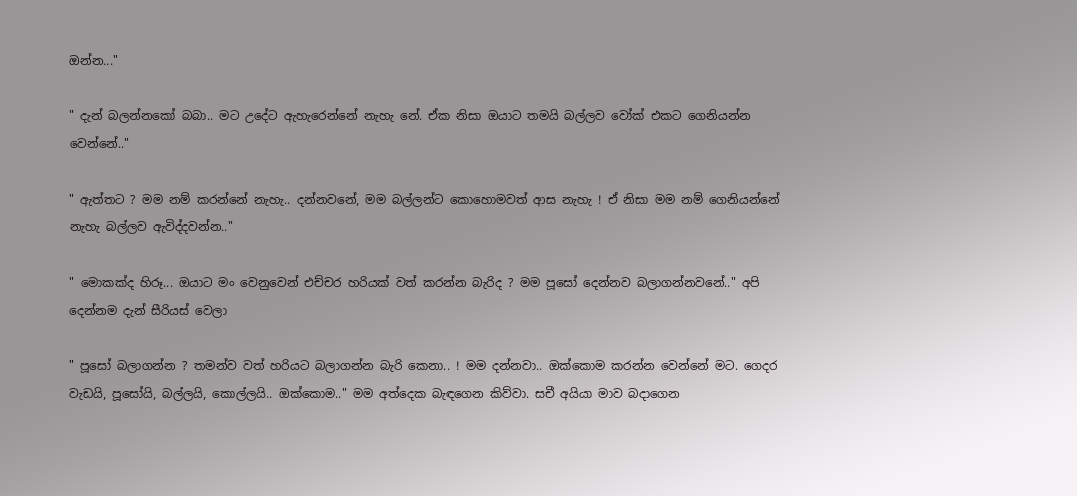ඔන්න..."

" දැන් බලන්නකෝ බබා.. මට උදේට ඇහැරෙන්නේ නැහැ නේ. ඒක නිසා ඔයාට තමයි බල්ලව වෝක් එකට ගෙනියන්න වෙන්නේ.."

" ඇත්තට ? මම නම් කරන්නේ නැහැ.. දන්නවනේ, මම බල්ලන්ට කොහොමවත් ආස නැහැ ! ඒ නිසා මම නම් ගෙනියන්නේ නැහැ බල්ලව ඇවිද්දවන්න.."

" මොකක්ද හිරූ... ඔයාට මං වෙනුවෙන් එච්චර හරියක් වත් කරන්න බැරිද ? මම පූසෝ දෙන්නව බලාගන්නවනේ.." අපි දෙන්නම දැන් සීරියස් වෙලා

" පූසෝ බලාගන්න ? තමන්ව වත් හරියට බලාගන්න බැරි කෙනා.. ! මම දන්නවා.. ඔක්කොම කරන්න වෙන්නේ මට. ගෙදර වැඩයි, පූසෝයි, බල්ලයි, කොල්ලයි.. ඔක්කොම.." මම අත්දෙක බැඳගෙන කිව්වා. සචී අයියා මාව බදාගෙන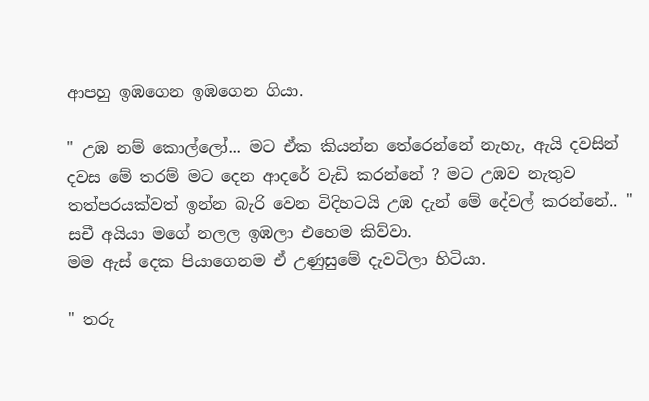ආපහු ඉඹගෙන ඉඹගෙන ගියා.

" උඹ නම් කොල්ලෝ... මට ඒක කියන්න තේරෙන්නේ නැහැ, ඇයි දවසින් දවස මේ තරම් මට දෙන ආදරේ වැඩි කරන්නේ ? මට උඹව නැතුව තත්පරයක්වත් ඉන්න බැරි වෙන විදිහටයි උඹ දැන් මේ දේවල් කරන්නේ.. "
සචී අයියා මගේ නලල ඉඹලා එහෙම කිව්වා.
මම ඇස් දෙක පියාගෙනම ඒ උණුසුමේ දැවටිලා හිටියා.

" තරු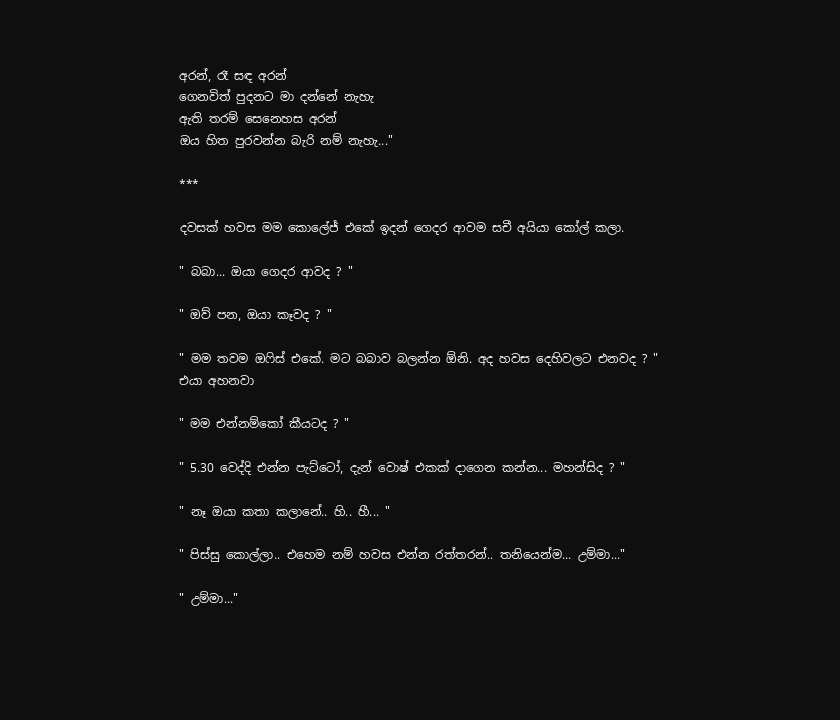අරන්, රෑ සඳ අරන්
ගෙනවිත් පුදනට මා දන්නේ නැහැ
ඇති තරම් සෙනෙහස අරන්
ඔය හිත පුරවන්න බැරි නම් නැහැ..."

***

දවසක් හවස මම කොලේජ් එකේ ඉදන් ගෙදර ආවම සචී අයියා කෝල් කලා.

" බබා... ඔයා ගෙදර ආවද ? "

" ඔව් පන, ඔයා කෑවද ? "

" මම තවම ඔෆිස් එකේ. මට බබාව බලන්න ඕනි. අද හවස දෙහිවලට එනවද ? "
එයා අහනවා

" මම එන්නම්කෝ කීයටද ? "

" 5.30 වෙද්දි එන්න පැට්ටෝ, දැන් වොෂ් එකක් දාගෙන කන්න... මහන්සිද ? "

" නෑ ඔයා කතා කලානේ.. හි.. හී... "

" පිස්සු කොල්ලා.. එහෙම නම් හවස එන්න රත්තරන්.. තනියෙන්ම... උම්මා..."

" උම්මා..."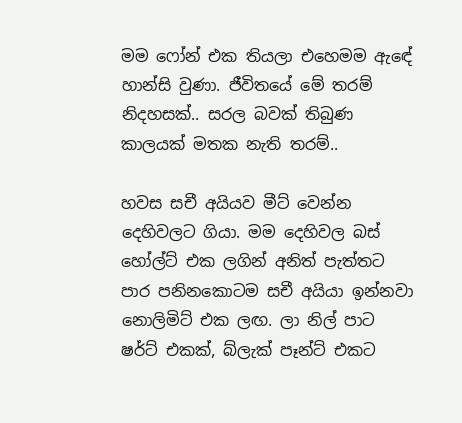මම ෆෝන් එක තියලා එහෙමම ඇඳේ හාන්සි වුණා. ජීවිතයේ මේ තරම් නිදහසක්.. සරල බවක් තිබුණ කාලයක් මතක නැති තරම්..

හවස සචී අයියව මීට් වෙන්න දෙහිවලට ගියා. මම දෙහිවල බස් හෝල්ට් එක ලගින් අනිත් පැත්තට පාර පනිනකොටම සචී අයියා ඉන්නවා නොලිමිට් එක ලඟ. ලා නිල් පාට ෂර්ට් එකක්, බ්ලැක් පෑන්ට් එකට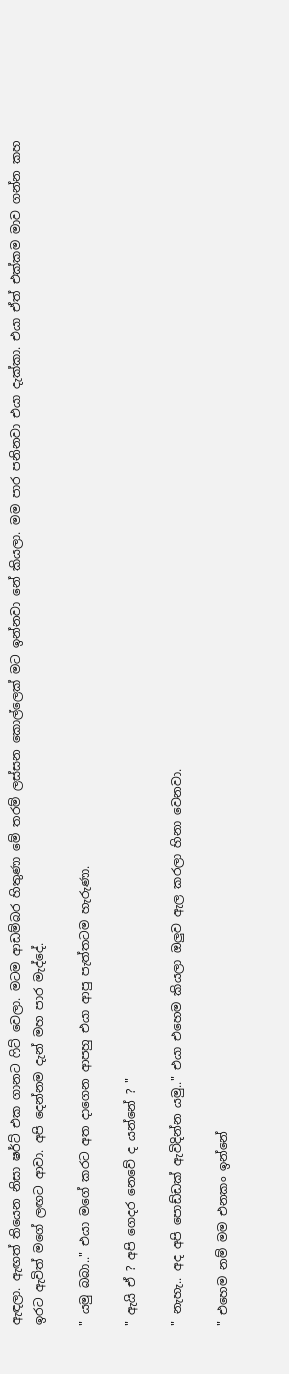ඇඳලා. ඇඟත් තියෙන නිසා ෂර්ට් එක ගානට ෆිට් වෙලා. මටම ආඩම්බර හිතුණා මේ තරම් ලස්සන කොල්ලෙක් මට ඉන්නවා නේ කියලා. මම පාර පනිනවා එයා දැක්කා. එයා ඒත් එක්කම මාව ගන්න කහ ඉරට ඇවිත් මගේ ලඟට ආවා. අපි දෙන්නම දැන් මහ පාර මැද්දේ.

" යමු බබා.." එයා මගේ කරට අත දාගෙන ආපහු එයා ආපු පැත්තටම හැරුණා.

" ඇයි ඒ ? අපි ගෙදර නෙවේ ද යන්නේ ? "

" නැහැ.. අද අපි පොඩ්ඩක් ඇවිදින්න යමු.." එයා එහෙම කියලා ඔලුව ඇල කරලා හිනා වෙනවා.

" එහෙම නම් මම එනකං ඉන්නේ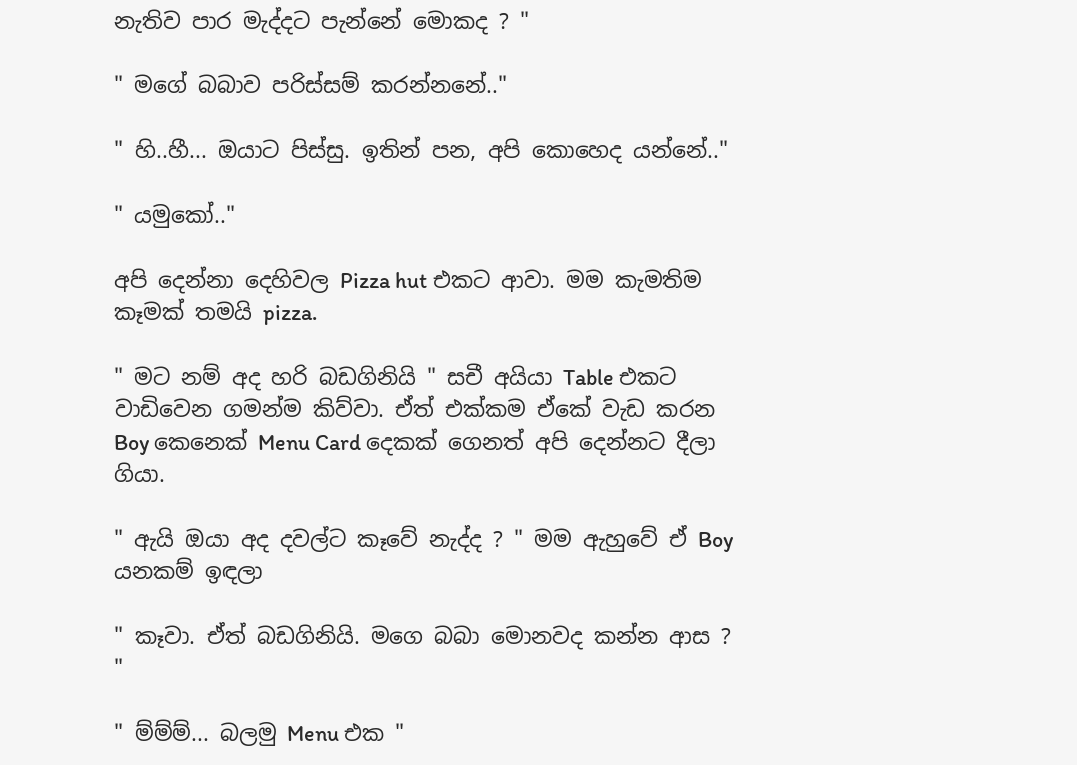නැතිව පාර මැද්දට පැන්නේ මොකද ? "

" මගේ බබාව පරිස්සම් කරන්නනේ.."

" හි..හී... ඔයාට පිස්සු. ඉතින් පන, අපි කොහෙද යන්නේ.."

" යමුකෝ.."

අපි දෙන්නා දෙහිවල Pizza hut එකට ආවා. මම කැමතිම කෑමක් තමයි pizza.

" මට නම් අද හරි බඩගිනියි " සචී අයියා Table එකට වාඩිවෙන ගමන්ම කිව්වා. ඒත් එක්කම ඒකේ වැඩ කරන Boy කෙනෙක් Menu Card දෙකක් ගෙනත් අපි දෙන්නට දීලා ගියා.

" ඇයි ඔයා අද දවල්ට කෑවේ නැද්ද ? " මම ඇහුවේ ඒ Boy යනකම් ඉඳලා

" කෑවා. ඒත් බඩගිනියි. මගෙ බබා මොනවද කන්න ආස ? "

" ම්ම්ම්... බලමු Menu එක "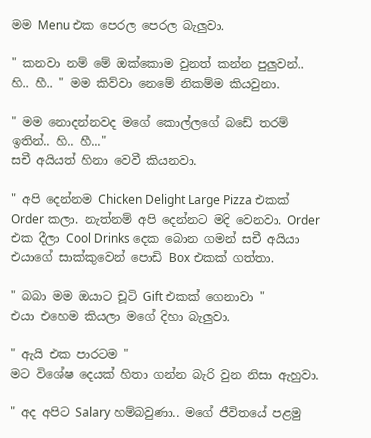මම Menu එක පෙරල පෙරල බැලුවා.

" කනවා නම් මේ ඔක්කොම වුනත් කන්න පුලුවන්.. හි.. හී.. " මම කිව්වා නෙමේ නිකම්ම කියවුනා.

" මම නොදන්නවද මගේ කොල්ලගේ බඩේ තරම් ඉතින්.. හි.. හී..."
සචී අයියත් හිනා වෙවී කියනවා.

" අපි දෙන්නම Chicken Delight Large Pizza එකක් Order කලා. නැත්නම් අපි දෙන්නට මදි වෙනවා. Order එක දීලා Cool Drinks දෙක බොන ගමන් සචී අයියා එයාගේ සාක්කුවෙන් පොඩි Box එකක් ගත්තා.

" බබා මම ඔයාට චූටි Gift එකක් ගෙනාවා "
එයා එහෙම කියලා මගේ දිහා බැලුවා.

" ඇයි එක පාරටම "
මට විශේෂ දෙයක් හිතා ගන්න බැරි වුන නිසා ඇහුවා.

" අද අපිට Salary හම්බවුණා.. මගේ ජීවිතයේ පළමු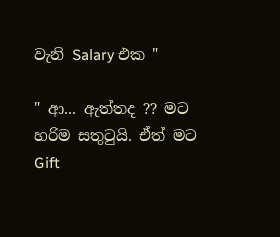වැනි Salary එක "

" ආ... ඇත්තද ?? මට හරිම සතුටුයි. ඒත් මට Gift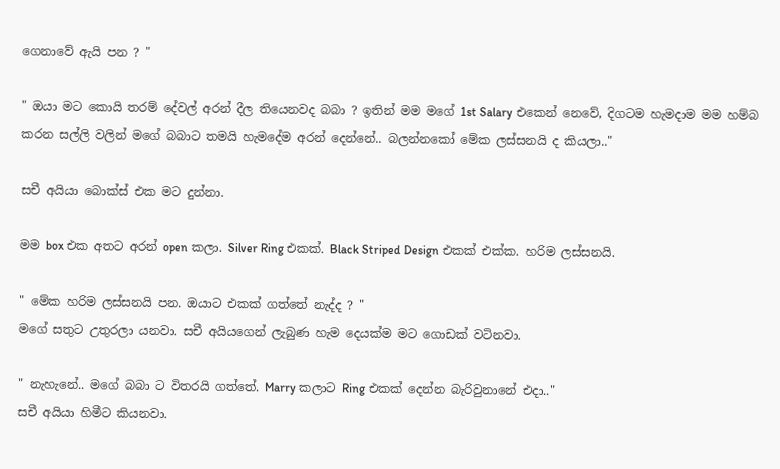ගෙනාවේ ඇයි පන ? "

" ඔයා මට කොයි තරම් දේවල් අරන් දීල තියෙනවද බබා ? ඉතින් මම මගේ 1st Salary එකෙන් නෙවේ, දිගටම හැමදාම මම හම්බ කරන සල්ලි වලින් මගේ බබාට තමයි හැමදේම අරන් දෙන්නේ.. බලන්නකෝ මේක ලස්සනයි ද කියලා.."

සචී අයියා බොක්ස් එක මට දුන්නා.

මම box එක අතට අරන් open කලා. Silver Ring එකක්. Black Striped Design එකක් එක්ක. හරිම ලස්සනයි.

" මේක හරිම ලස්සනයි පන. ඔයාට එකක් ගත්තේ නැද්ද ? "
මගේ සතුට උතුරලා යනවා. සචී අයියගෙන් ලැබුණ හැම දෙයක්ම මට ගොඩක් වටිනවා.

" නැහැනේ.. මගේ බබා ට විතරයි ගත්තේ. Marry කලාට Ring එකක් දෙන්න බැරිවුනානේ එදා.."
සචී අයියා හිමීට කියනවා.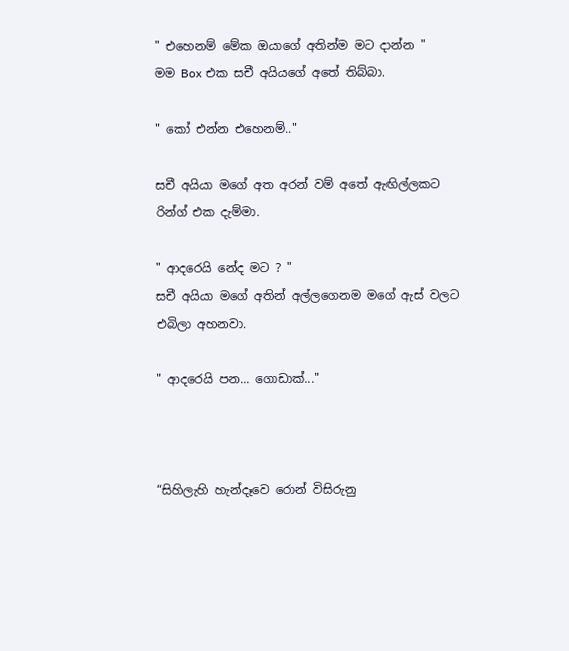" එහෙනම් මේක ඔයාගේ අතින්ම මට දාන්න "
මම Box එක සචී අයියගේ අතේ තිබ්බා.

" කෝ එන්න එහෙනම්.."

සචී අයියා මගේ අත අරන් වම් අතේ ඇඟිල්ලකට රින්ග් එක දැම්මා.

" ආදරෙයි නේද මට ? "
සචී අයියා මගේ අතින් අල්ලගෙනම මගේ ඇස් වලට එබිලා අහනවා.

" ආදරෙයි පන... ගොඩාක්..."



“සිහිලැහි හැන්දෑවෙ රොන් විසිරුනු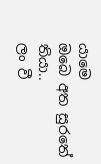යාමෙ
ඔබෙ අත සුරතේ තියා..
ලං වී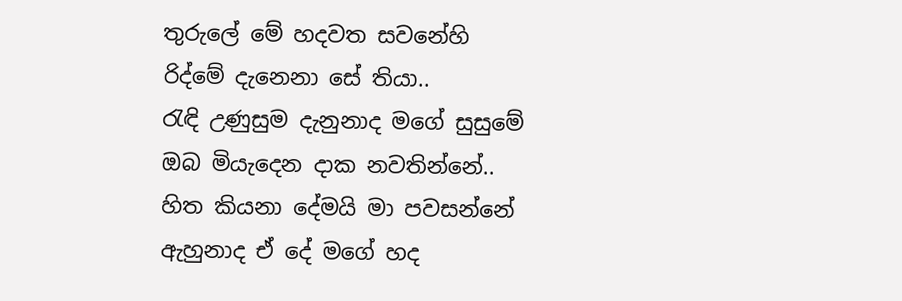තුරුලේ මේ හදවත සවනේහි
රිද්මේ දැනෙනා සේ තියා..
රැඳි උණුසුම දැනුනාද මගේ සුසුමේ
ඔබ මියැදෙන දාක නවතින්නේ..
හිත කියනා දේමයි මා පවසන්නේ
ඇහුනාද ඒ දේ මගේ හද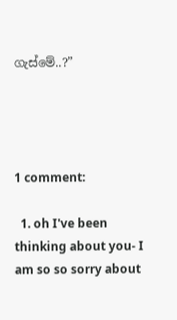ගැස්මේ..?”




1 comment:

  1. oh I've been thinking about you- I am so so sorry about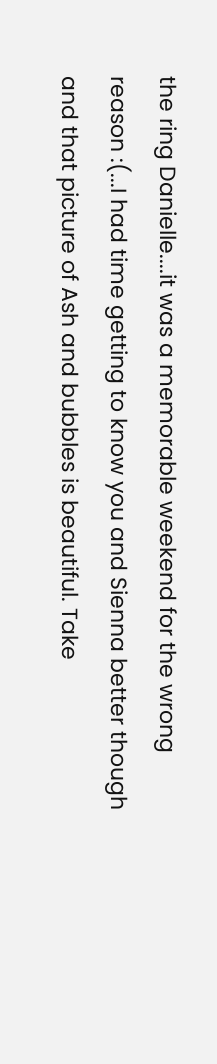the ring Danielle....it was a memorable weekend for the wrong reason :(...I had time getting to know you and Sienna better though and that picture of Ash and bubbles is beautiful. Take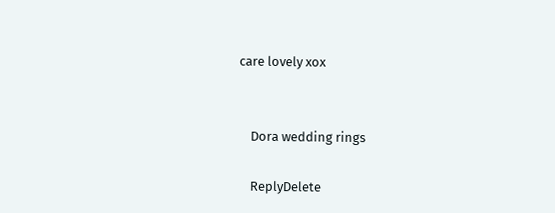care lovely xox


    Dora wedding rings

    ReplyDelete